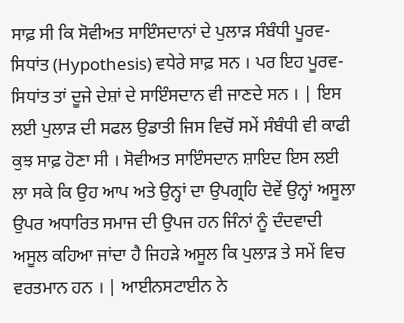ਸਾਫ਼ ਸੀ ਕਿ ਸੋਵੀਅਤ ਸਾਇੰਸਦਾਨਾਂ ਦੇ ਪੁਲਾੜ ਸੰਬੰਧੀ ਪੂਰਵ-ਸਿਧਾਂਤ (Hypothesis) ਵਧੇਰੇ ਸਾਫ਼ ਸਨ । ਪਰ ਇਹ ਪੂਰਵ-ਸਿਧਾਂਤ ਤਾਂ ਦੂਜੇ ਦੇਸ਼ਾਂ ਦੇ ਸਾਇੰਸਦਾਨ ਵੀ ਜਾਣਦੇ ਸਨ । | ਇਸ ਲਈ ਪੁਲਾੜ ਦੀ ਸਫਲ ਉਡਾਤੀ ਜਿਸ ਵਿਚੋਂ ਸਮੇਂ ਸੰਬੰਧੀ ਵੀ ਕਾਫੀ ਕੁਝ ਸਾਫ਼ ਹੋਣਾ ਸੀ । ਸੋਵੀਅਤ ਸਾਇੰਸਦਾਨ ਸ਼ਾਇਦ ਇਸ ਲਈ ਲਾ ਸਕੇ ਕਿ ਉਹ ਆਪ ਅਤੇ ਉਨ੍ਹਾਂ ਦਾ ਉਪਗ੍ਰਹਿ ਦੋਵੇਂ ਉਨ੍ਹਾਂ ਅਸੂਲਾ ਉਪਰ ਅਧਾਰਿਤ ਸਮਾਜ ਦੀ ਉਪਜ ਹਨ ਜਿੰਨਾਂ ਨੂੰ ਦੰਦਵਾਦੀ ਅਸੂਲ ਕਹਿਆ ਜਾਂਦਾ ਹੈ ਜਿਹੜੇ ਅਸੂਲ ਕਿ ਪੁਲਾੜ ਤੇ ਸਮੇਂ ਵਿਚ ਵਰਤਮਾਨ ਹਨ । | ਆਈਨਸਟਾਈਨ ਨੇ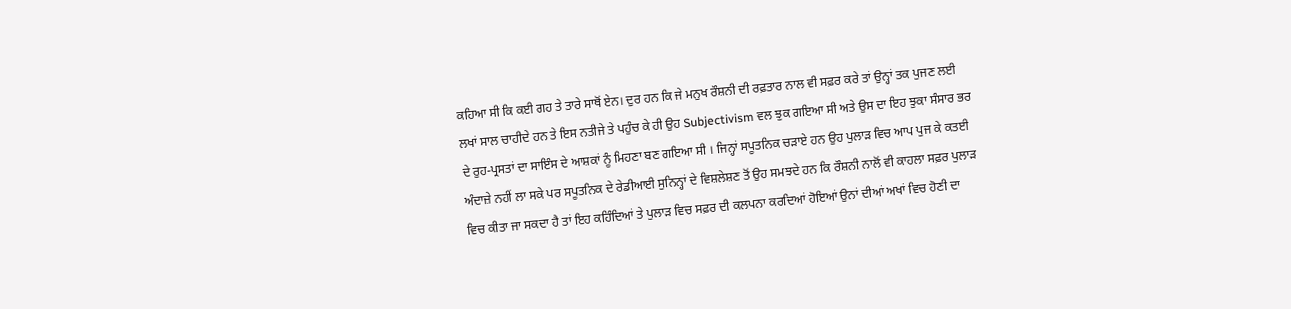ਕਹਿਆ ਸੀ ਕਿ ਕਈ ਗਹ ਤੇ ਤਾਰੇ ਸਾਥੋਂ ਏਨ। ਦੁਰ ਹਨ ਕਿ ਜੇ ਮਨੁਖ ਰੌਸ਼ਨੀ ਦੀ ਰਫ਼ਤਾਰ ਨਾਲ ਵੀ ਸਫ਼ਰ ਕਰੇ ਤਾਂ ਉਨ੍ਹਾਂ ਤਕ ਪੁਜਣ ਲਈ ਲਖਾਂ ਸਾਲ ਚਾਹੀਦੇ ਹਨ ਤੇ ਇਸ ਨਤੀਜੇ ਤੇ ਪਹੁੰਚ ਕੇ ਹੀ ਉਹ Subjectivism ਵਲ ਝੁਕ ਗਇਆ ਸੀ ਅਤੇ ਉਸ ਦਾ ਇਹ ਝੁਕਾ ਸੰਸਾਰ ਭਰ ਦੇ ਰੁਹ-ਪ੍ਰਸਤਾਂ ਦਾ ਸਾਇੰਸ ਦੇ ਆਸ਼ਕਾਂ ਨੂੰ ਮਿਹਣਾ ਬਣ ਗਇਆ ਸੀ । ਜਿਨ੍ਹਾਂ ਸਪੂਤਨਿਕ ਚੜਾਏ ਹਨ ਉਹ ਪੁਲਾੜ ਵਿਚ ਆਪ ਪੁਜ ਕੇ ਕਤਈ ਅੰਦਾਜ਼ੇ ਨਹੀਂ ਲਾ ਸਕੇ ਪਰ ਸਪੂਤਨਿਕ ਦੇ ਰੇਡੀਆਈ ਸੁਨਿਨ੍ਹਾਂ ਦੇ ਵਿਸ਼ਲੇਸ਼ਣ ਤੋਂ ਉਹ ਸਮਝਦੇ ਹਨ ਕਿ ਰੌਸ਼ਨੀ ਨਾਲੋਂ ਵੀ ਕਾਹਲਾ ਸਫ਼ਰ ਪੁਲਾੜ ਵਿਚ ਕੀਤਾ ਜਾ ਸਕਦਾ ਹੈ ਤਾਂ ਇਹ ਕਹਿੰਦਿਆਂ ਤੇ ਪੁਲਾੜ ਵਿਚ ਸਫ਼ਰ ਦੀ ਕਲਪਨਾ ਕਰਦਿਆਂ ਹੋਇਆਂ ਉਨਾਂ ਦੀਆਂ ਅਖਾਂ ਵਿਚ ਹੋਣੀ ਦਾ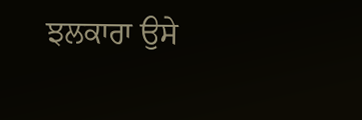ਝਲਕਾਰਾ ਉਸੇ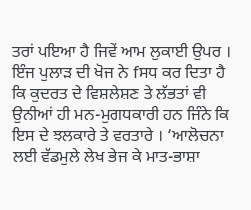ਤਰਾਂ ਪਇਆ ਹੈ ਜਿਵੇਂ ਆਮ ਲੁਕਾਈ ਉਪਰ । ਇੰਜ ਪੁਲਾੜ ਦੀ ਖੋਜ ਨੇ fਸਧ ਕਰ ਦਿਤਾ ਹੈ ਕਿ ਕੁਦਰਤ ਦੇ ਵਿਸ਼ਲੇਸ਼ਣ ਤੇ ਲੱਭਤਾਂ ਵੀ ਉਨੀਆਂ ਹੀ ਮਨ-ਮੁਗਧਕਾਰੀ ਹਨ ਜਿੰਨੇ ਕਿ ਇਸ ਦੇ ਝਲਕਾਰੇ ਤੇ ਵਰਤਾਰੇ । ‘ਆਲੋਚਨਾ ਲਈ ਵੱਡਮੁਲੇ ਲੇਖ ਭੇਜ ਕੇ ਮਾਤ-ਭਾਸ਼ਾ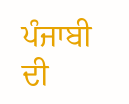ਪੰਜਾਬੀ ਦੀ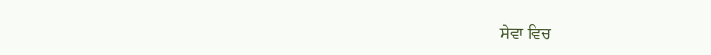ਸੇਵਾ ਵਿਚ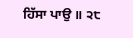ਹਿੱਸਾ ਪਾਉ ॥ ੨੮